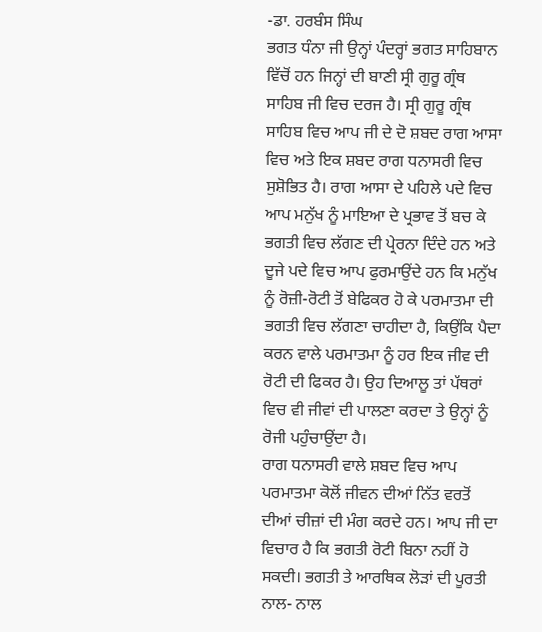-ਡਾ. ਹਰਬੰਸ ਸਿੰਘ
ਭਗਤ ਧੰਨਾ ਜੀ ਉਨ੍ਹਾਂ ਪੰਦਰ੍ਹਾਂ ਭਗਤ ਸਾਹਿਬਾਨ ਵਿੱਚੋਂ ਹਨ ਜਿਨ੍ਹਾਂ ਦੀ ਬਾਣੀ ਸ੍ਰੀ ਗੁਰੂ ਗ੍ਰੰਥ ਸਾਹਿਬ ਜੀ ਵਿਚ ਦਰਜ ਹੈ। ਸ੍ਰੀ ਗੁਰੂ ਗ੍ਰੰਥ ਸਾਹਿਬ ਵਿਚ ਆਪ ਜੀ ਦੇ ਦੋ ਸ਼ਬਦ ਰਾਗ ਆਸਾ ਵਿਚ ਅਤੇ ਇਕ ਸ਼ਬਦ ਰਾਗ ਧਨਾਸਰੀ ਵਿਚ ਸੁਸ਼ੋਭਿਤ ਹੈ। ਰਾਗ ਆਸਾ ਦੇ ਪਹਿਲੇ ਪਦੇ ਵਿਚ ਆਪ ਮਨੁੱਖ ਨੂੰ ਮਾਇਆ ਦੇ ਪ੍ਰਭਾਵ ਤੋਂ ਬਚ ਕੇ ਭਗਤੀ ਵਿਚ ਲੱਗਣ ਦੀ ਪ੍ਰੇਰਨਾ ਦਿੰਦੇ ਹਨ ਅਤੇ ਦੂਜੇ ਪਦੇ ਵਿਚ ਆਪ ਫੁਰਮਾਉਂਦੇ ਹਨ ਕਿ ਮਨੁੱਖ ਨੂੰ ਰੋਜ਼ੀ-ਰੋਟੀ ਤੋਂ ਬੇਫਿਕਰ ਹੋ ਕੇ ਪਰਮਾਤਮਾ ਦੀ ਭਗਤੀ ਵਿਚ ਲੱਗਣਾ ਚਾਹੀਦਾ ਹੈ, ਕਿਉਂਕਿ ਪੈਦਾ ਕਰਨ ਵਾਲੇ ਪਰਮਾਤਮਾ ਨੂੰ ਹਰ ਇਕ ਜੀਵ ਦੀ ਰੋਟੀ ਦੀ ਫਿਕਰ ਹੈ। ਉਹ ਦਿਆਲੂ ਤਾਂ ਪੱਥਰਾਂ ਵਿਚ ਵੀ ਜੀਵਾਂ ਦੀ ਪਾਲਣਾ ਕਰਦਾ ਤੇ ਉਨ੍ਹਾਂ ਨੂੰ ਰੋਜੀ ਪਹੁੰਚਾਉਂਦਾ ਹੈ।
ਰਾਗ ਧਨਾਸਰੀ ਵਾਲੇ ਸ਼ਬਦ ਵਿਚ ਆਪ ਪਰਮਾਤਮਾ ਕੋਲੋਂ ਜੀਵਨ ਦੀਆਂ ਨਿੱਤ ਵਰਤੋਂ ਦੀਆਂ ਚੀਜ਼ਾਂ ਦੀ ਮੰਗ ਕਰਦੇ ਹਨ। ਆਪ ਜੀ ਦਾ ਵਿਚਾਰ ਹੈ ਕਿ ਭਗਤੀ ਰੋਟੀ ਬਿਨਾ ਨਹੀਂ ਹੋ ਸਕਦੀ। ਭਗਤੀ ਤੇ ਆਰਥਿਕ ਲੋੜਾਂ ਦੀ ਪੂਰਤੀ ਨਾਲ- ਨਾਲ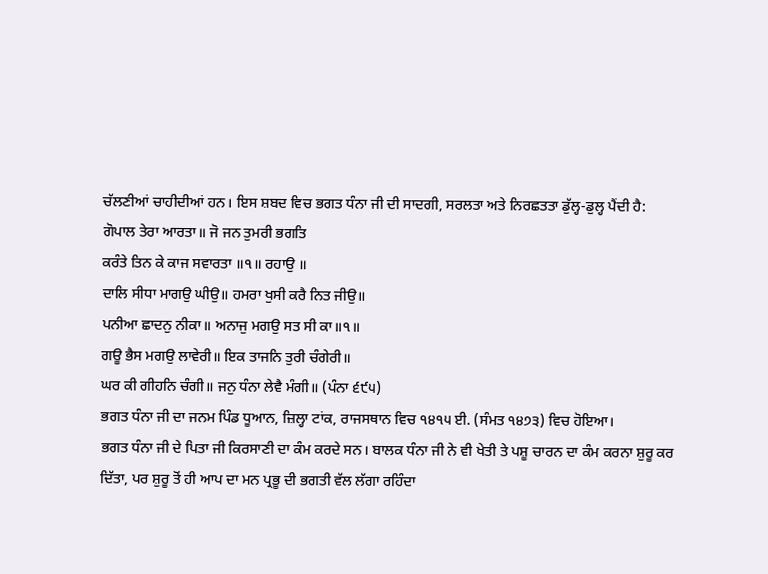ਚੱਲਣੀਆਂ ਚਾਹੀਦੀਆਂ ਹਨ। ਇਸ ਸ਼ਬਦ ਵਿਚ ਭਗਤ ਧੰਨਾ ਜੀ ਦੀ ਸਾਦਗੀ, ਸਰਲਤਾ ਅਤੇ ਨਿਰਛਤਤਾ ਡੁੱਲ੍ਹ-ਡੁਲ੍ਹ ਪੈਂਦੀ ਹੈ:
ਗੋਪਾਲ ਤੇਰਾ ਆਰਤਾ॥ ਜੋ ਜਨ ਤੁਮਰੀ ਭਗਤਿ
ਕਰੰਤੇ ਤਿਨ ਕੇ ਕਾਜ ਸਵਾਰਤਾ ॥੧॥ ਰਹਾਉ ॥
ਦਾਲਿ ਸੀਧਾ ਮਾਗਉ ਘੀਉ॥ ਹਮਰਾ ਖੁਸੀ ਕਰੈ ਨਿਤ ਜੀਉ॥
ਪਨੀਆ ਛਾਦਨੁ ਨੀਕਾ॥ ਅਨਾਜੁ ਮਗਉ ਸਤ ਸੀ ਕਾ॥੧॥
ਗਊ ਭੈਸ ਮਗਉ ਲਾਵੇਰੀ॥ ਇਕ ਤਾਜਨਿ ਤੁਰੀ ਚੰਗੇਰੀ॥
ਘਰ ਕੀ ਗੀਹਨਿ ਚੰਗੀ॥ ਜਨੁ ਧੰਨਾ ਲੇਵੈ ਮੰਗੀ॥ (ਪੰਨਾ ੬੯੫)
ਭਗਤ ਧੰਨਾ ਜੀ ਦਾ ਜਨਮ ਪਿੰਡ ਧੂਆਨ, ਜ਼ਿਲ੍ਹਾ ਟਾਂਕ, ਰਾਜਸਥਾਨ ਵਿਚ ੧੪੧੫ ਈ. (ਸੰਮਤ ੧੪੭੩) ਵਿਚ ਹੋਇਆ।
ਭਗਤ ਧੰਨਾ ਜੀ ਦੇ ਪਿਤਾ ਜੀ ਕਿਰਸਾਣੀ ਦਾ ਕੰਮ ਕਰਦੇ ਸਨ। ਬਾਲਕ ਧੰਨਾ ਜੀ ਨੇ ਵੀ ਖੇਤੀ ਤੇ ਪਸ਼ੂ ਚਾਰਨ ਦਾ ਕੰਮ ਕਰਨਾ ਸ਼ੁਰੂ ਕਰ ਦਿੱਤਾ, ਪਰ ਸ਼ੁਰੂ ਤੋਂ ਹੀ ਆਪ ਦਾ ਮਨ ਪ੍ਰਭੂ ਦੀ ਭਗਤੀ ਵੱਲ ਲੱਗਾ ਰਹਿੰਦਾ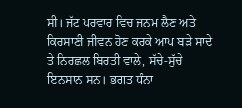ਸੀ। ਜੱਟ ਪਰਵਾਰ ਵਿਚ ਜਨਮ ਲੈਣ ਅਤੇ ਕਿਰਸਾਣੀ ਜੀਵਨ ਹੋਣ ਕਰਕੇ ਆਪ ਬੜੇ ਸਾਦੇ ਤੇ ਨਿਰਛਲ ਬਿਰਤੀ ਵਾਲੇ, ਸੱਚੇ-ਸੁੱਚੇ ਇਨਸਾਨ ਸਨ। ਭਗਤ ਧੰਨਾ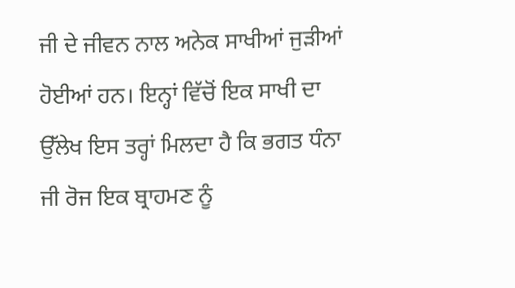ਜੀ ਦੇ ਜੀਵਨ ਨਾਲ ਅਨੇਕ ਸਾਖੀਆਂ ਜੁੜੀਆਂ ਹੋਈਆਂ ਹਨ। ਇਨ੍ਹਾਂ ਵਿੱਚੋਂ ਇਕ ਸਾਖੀ ਦਾ ਉੱਲੇਖ ਇਸ ਤਰ੍ਹਾਂ ਮਿਲਦਾ ਹੈ ਕਿ ਭਗਤ ਧੰਨਾ ਜੀ ਰੋਜ ਇਕ ਬ੍ਰਾਹਮਣ ਨੂੰ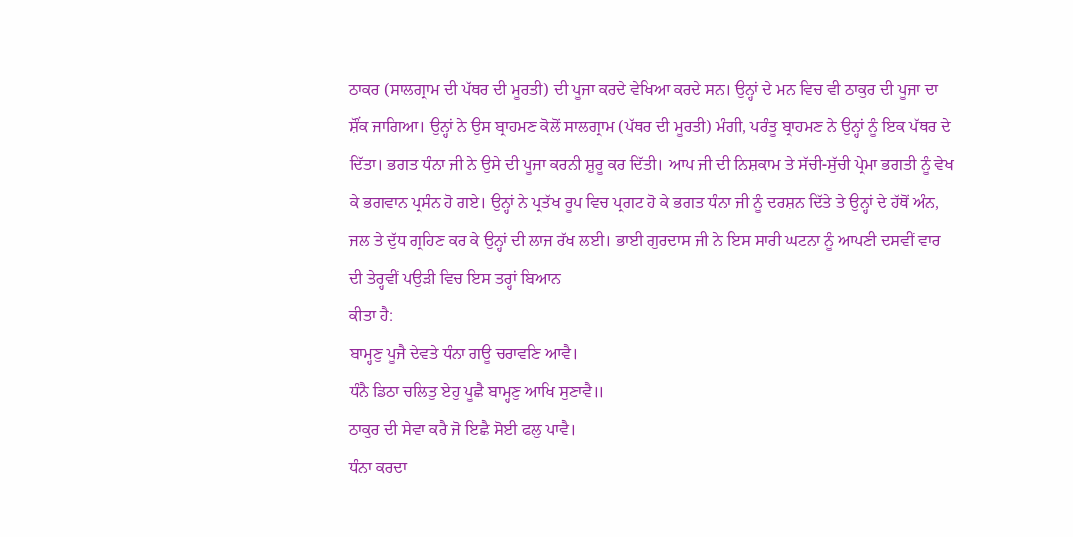ਠਾਕਰ (ਸਾਲਗ੍ਰਾਮ ਦੀ ਪੱਥਰ ਦੀ ਮੂਰਤੀ) ਦੀ ਪੂਜਾ ਕਰਦੇ ਵੇਖਿਆ ਕਰਦੇ ਸਨ। ਉਨ੍ਹਾਂ ਦੇ ਮਨ ਵਿਚ ਵੀ ਠਾਕੁਰ ਦੀ ਪੂਜਾ ਦਾ ਸ਼ੌਂਕ ਜਾਗਿਆ। ਉਨ੍ਹਾਂ ਨੇ ਉਸ ਬ੍ਰਾਹਮਣ ਕੋਲੋਂ ਸਾਲਗ੍ਰਾਮ (ਪੱਥਰ ਦੀ ਮੂਰਤੀ) ਮੰਗੀ, ਪਰੰਤੂ ਬ੍ਰਾਹਮਣ ਨੇ ਉਨ੍ਹਾਂ ਨੂੰ ਇਕ ਪੱਥਰ ਦੇ ਦਿੱਤਾ। ਭਗਤ ਧੰਨਾ ਜੀ ਨੇ ਉਸੇ ਦੀ ਪੂਜਾ ਕਰਨੀ ਸ਼ੁਰੂ ਕਰ ਦਿੱਤੀ। ਆਪ ਜੀ ਦੀ ਨਿਸ਼ਕਾਮ ਤੇ ਸੱਚੀ-ਸੁੱਚੀ ਪ੍ਰੇਮਾ ਭਗਤੀ ਨੂੰ ਵੇਖ ਕੇ ਭਗਵਾਨ ਪ੍ਰਸੰਨ ਹੋ ਗਏ। ਉਨ੍ਹਾਂ ਨੇ ਪ੍ਰਤੱਖ ਰੂਪ ਵਿਚ ਪ੍ਰਗਟ ਹੋ ਕੇ ਭਗਤ ਧੰਨਾ ਜੀ ਨੂੰ ਦਰਸ਼ਨ ਦਿੱਤੇ ਤੇ ਉਨ੍ਹਾਂ ਦੇ ਹੱਥੋਂ ਅੰਨ, ਜਲ ਤੇ ਦੁੱਧ ਗ੍ਰਹਿਣ ਕਰ ਕੇ ਉਨ੍ਹਾਂ ਦੀ ਲਾਜ ਰੱਖ ਲਈ। ਭਾਈ ਗੁਰਦਾਸ ਜੀ ਨੇ ਇਸ ਸਾਰੀ ਘਟਨਾ ਨੂੰ ਆਪਣੀ ਦਸਵੀਂ ਵਾਰ ਦੀ ਤੇਰ੍ਹਵੀਂ ਪਉੜੀ ਵਿਚ ਇਸ ਤਰ੍ਹਾਂ ਬਿਆਨ
ਕੀਤਾ ਹੈ:
ਬਾਮ੍ਹਣੁ ਪੂਜੈ ਦੇਵਤੇ ਧੰਨਾ ਗਊ ਚਰਾਵਣਿ ਆਵੈ।
ਧੰਨੈ ਡਿਠਾ ਚਲਿਤੁ ਏਹੁ ਪੂਛੈ ਬਾਮ੍ਹਣੁ ਆਖਿ ਸੁਣਾਵੈ॥
ਠਾਕੁਰ ਦੀ ਸੇਵਾ ਕਰੈ ਜੋ ਇਛੈ ਸੋਈ ਫਲੁ ਪਾਵੈ।
ਧੰਨਾ ਕਰਦਾ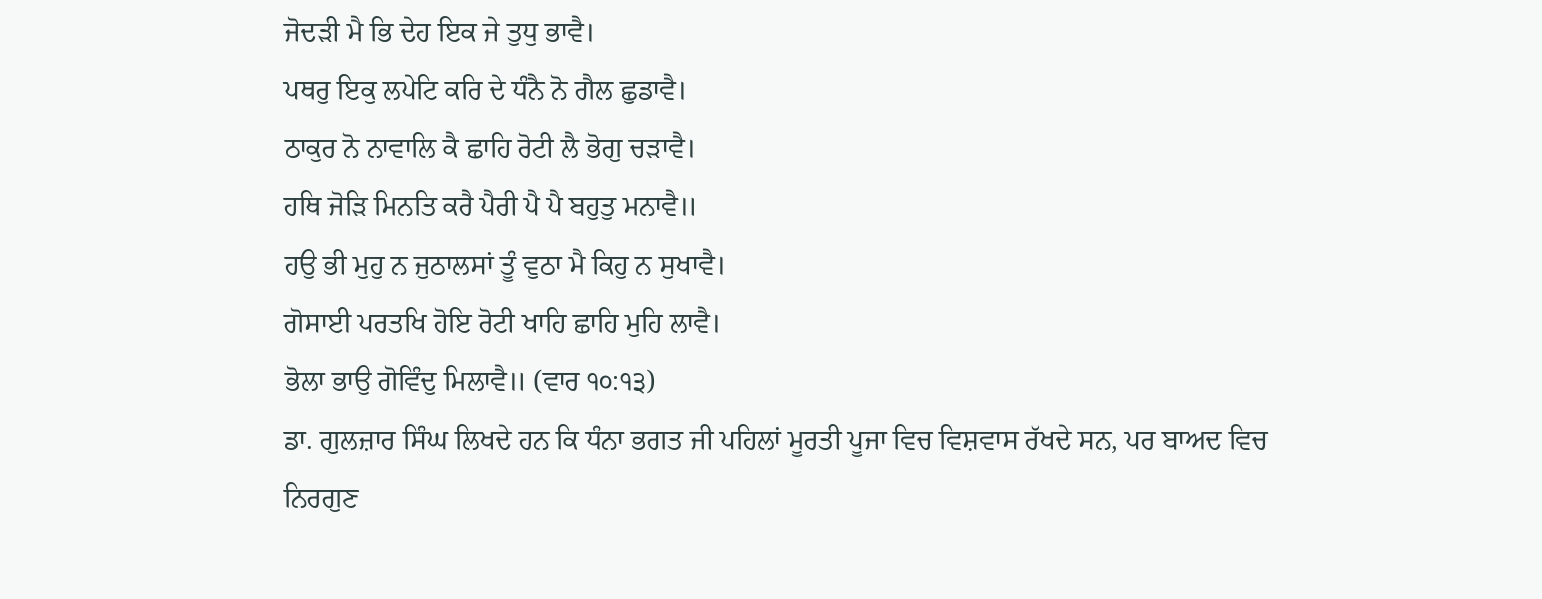ਜੋਦੜੀ ਮੈ ਭਿ ਦੇਹ ਇਕ ਜੇ ਤੁਧੁ ਭਾਵੈ।
ਪਥਰੁ ਇਕੁ ਲਪੇਟਿ ਕਰਿ ਦੇ ਧੰਨੈ ਨੋ ਗੈਲ ਛੁਡਾਵੈ।
ਠਾਕੁਰ ਨੋ ਨਾਵਾਲਿ ਕੈ ਛਾਹਿ ਰੋਟੀ ਲੈ ਭੋਗੁ ਚੜਾਵੈ।
ਹਥਿ ਜੋੜਿ ਮਿਨਤਿ ਕਰੈ ਪੈਰੀ ਪੈ ਪੈ ਬਹੁਤੁ ਮਨਾਵੈ॥
ਹਉ ਭੀ ਮੁਹੁ ਨ ਜੁਠਾਲਸਾਂ ਤੂੰ ਵੁਠਾ ਮੈ ਕਿਹੁ ਨ ਸੁਖਾਵੈ।
ਗੋਸਾਈ ਪਰਤਖਿ ਹੋਇ ਰੋਟੀ ਖਾਹਿ ਛਾਹਿ ਮੁਹਿ ਲਾਵੈ।
ਭੋਲਾ ਭਾਉ ਗੋਵਿੰਦੁ ਮਿਲਾਵੈ॥ (ਵਾਰ ੧੦:੧੩)
ਡਾ. ਗੁਲਜ਼ਾਰ ਸਿੰਘ ਲਿਖਦੇ ਹਨ ਕਿ ਧੰਨਾ ਭਗਤ ਜੀ ਪਹਿਲਾਂ ਮੂਰਤੀ ਪੂਜਾ ਵਿਚ ਵਿਸ਼ਵਾਸ ਰੱਖਦੇ ਸਨ, ਪਰ ਬਾਅਦ ਵਿਚ ਨਿਰਗੁਣ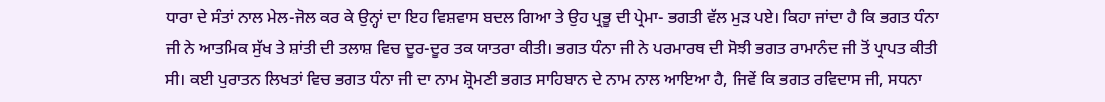ਧਾਰਾ ਦੇ ਸੰਤਾਂ ਨਾਲ ਮੇਲ-ਜੋਲ ਕਰ ਕੇ ਉਨ੍ਹਾਂ ਦਾ ਇਹ ਵਿਸ਼ਵਾਸ ਬਦਲ ਗਿਆ ਤੇ ਉਹ ਪ੍ਰਭੂ ਦੀ ਪ੍ਰੇਮਾ- ਭਗਤੀ ਵੱਲ ਮੁੜ ਪਏ। ਕਿਹਾ ਜਾਂਦਾ ਹੈ ਕਿ ਭਗਤ ਧੰਨਾ ਜੀ ਨੇ ਆਤਮਿਕ ਸੁੱਖ ਤੇ ਸ਼ਾਂਤੀ ਦੀ ਤਲਾਸ਼ ਵਿਚ ਦੂਰ-ਦੂਰ ਤਕ ਯਾਤਰਾ ਕੀਤੀ। ਭਗਤ ਧੰਨਾ ਜੀ ਨੇ ਪਰਮਾਰਥ ਦੀ ਸੋਝੀ ਭਗਤ ਰਾਮਾਨੰਦ ਜੀ ਤੋਂ ਪ੍ਰਾਪਤ ਕੀਤੀ ਸੀ। ਕਈ ਪੁਰਾਤਨ ਲਿਖਤਾਂ ਵਿਚ ਭਗਤ ਧੰਨਾ ਜੀ ਦਾ ਨਾਮ ਸ਼੍ਰੋਮਣੀ ਭਗਤ ਸਾਹਿਬਾਨ ਦੇ ਨਾਮ ਨਾਲ ਆਇਆ ਹੈ, ਜਿਵੇਂ ਕਿ ਭਗਤ ਰਵਿਦਾਸ ਜੀ, ਸਧਨਾ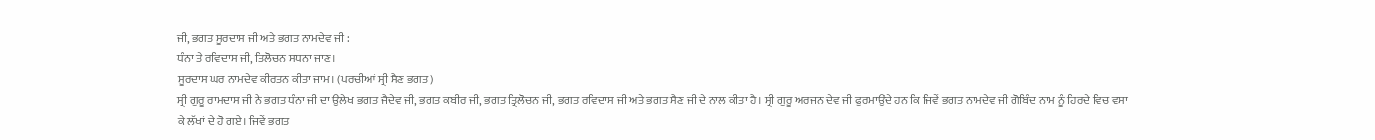ਜੀ, ਭਗਤ ਸੂਰਦਾਸ ਜੀ ਅਤੇ ਭਗਤ ਨਾਮਦੇਵ ਜੀ :
ਧੰਨਾ ਤੇ ਰਵਿਦਾਸ ਜੀ, ਤਿਲੋਚਨ ਸਧਨਾ ਜਾਣ।
ਸੂਰਦਾਸ ਘਰ ਨਾਮਦੇਵ ਕੀਰਤਨ ਕੀਤਾ ਜਾਮ। (ਪਰਚੀਆਂ ਸ੍ਰੀ ਸੈਣ ਭਗਤ)
ਸ੍ਰੀ ਗੁਰੂ ਰਾਮਦਾਸ ਜੀ ਨੇ ਭਗਤ ਧੰਨਾ ਜੀ ਦਾ ਉਲੇਖ ਭਗਤ ਜੈਦੇਵ ਜੀ, ਭਗਤ ਕਬੀਰ ਜੀ, ਭਗਤ ਤ੍ਰਿਲੋਚਨ ਜੀ, ਭਗਤ ਰਵਿਦਾਸ ਜੀ ਅਤੇ ਭਗਤ ਸੈਣ ਜੀ ਦੇ ਨਾਲ ਕੀਤਾ ਹੈ। ਸ੍ਰੀ ਗੁਰੂ ਅਰਜਨ ਦੇਵ ਜੀ ਫੁਰਮਾਉਂਦੇ ਹਨ ਕਿ ਜਿਵੇਂ ਭਗਤ ਨਾਮਦੇਵ ਜੀ ਗੋਬਿੰਦ ਨਾਮ ਨੂੰ ਹਿਰਦੇ ਵਿਚ ਵਸਾ ਕੇ ਲੱਖਾਂ ਦੇ ਹੋ ਗਏ। ਜਿਵੇਂ ਭਗਤ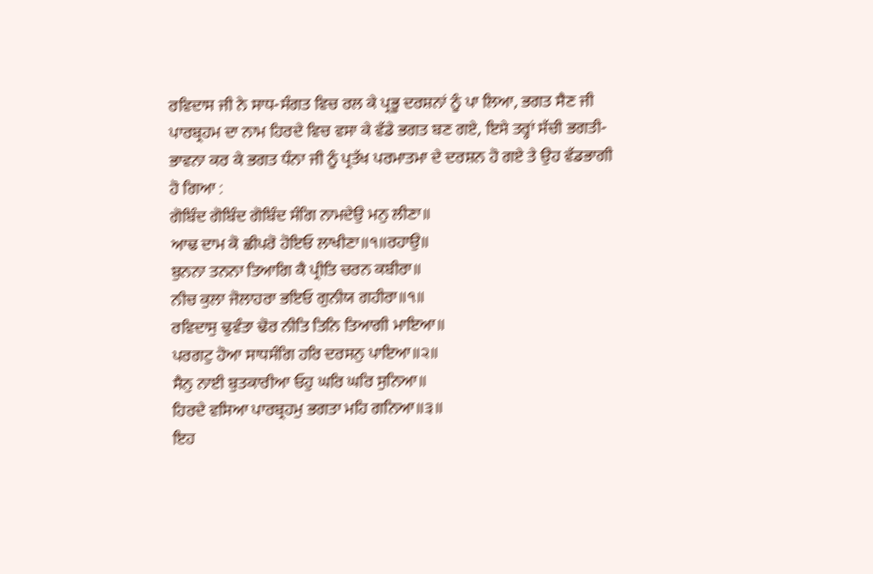ਰਵਿਦਾਸ ਜੀ ਨੇ ਸਾਧ-ਸੰਗਤ ਵਿਚ ਰਲ ਕੇ ਪ੍ਰਭੂ ਦਰਸ਼ਨਾਂ ਨੂੰ ਪਾ ਲਿਆ, ਭਗਤ ਸੈਣ ਜੀ ਪਾਰਬ੍ਰਹਮ ਦਾ ਨਾਮ ਹਿਰਦੇ ਵਿਚ ਵਸਾ ਕੇ ਵੱਡੇ ਭਗਤ ਬਣ ਗਏ, ਇਸੇ ਤਰ੍ਹਾਂ ਸੱਚੀ ਭਗਤੀ-ਭਾਵਨਾ ਕਰ ਕੇ ਭਗਤ ਧੰਨਾ ਜੀ ਨੂੰ ਪ੍ਰਤੱਖ ਪਰਮਾਤਮਾ ਦੇ ਦਰਸ਼ਨ ਹੋ ਗਏ ਤੇ ਉਹ ਵੱਡਭਾਗੀ ਹੋ ਗਿਆ :
ਗੋਬਿੰਦ ਗੋਬਿੰਦ ਗੋਬਿੰਦ ਸੰਗਿ ਨਾਮਦੇਉ ਮਨੁ ਲੀਣਾ॥
ਆਢ ਦਾਮ ਕੋ ਛੀਪਰੋ ਹੋਇਓ ਲਾਖੀਣਾ॥੧॥ਰਹਾਉ॥
ਬੁਨਨਾ ਤਨਨਾ ਤਿਆਗਿ ਕੈ ਪ੍ਰੀਤਿ ਚਰਨ ਕਬੀਰਾ॥
ਨੀਚ ਕੁਲਾ ਜੋਲਾਹਰਾ ਭਇਓ ਗੁਨੀਯ ਗਹੀਰਾ॥੧॥
ਰਵਿਦਾਸੁ ਢੁਵੰਤਾ ਢੋਰ ਨੀਤਿ ਤਿਨਿ ਤਿਆਗੀ ਮਾਇਆ॥
ਪਰਗਟੁ ਹੋਆ ਸਾਧਸੰਗਿ ਹਰਿ ਦਰਸਨੁ ਪਾਇਆ॥੨॥
ਸੈਨੁ ਨਾਈ ਬੁਤਕਾਰੀਆ ਓਹੁ ਘਰਿ ਘਰਿ ਸੁਨਿਆ॥
ਹਿਰਦੇ ਵਸਿਆ ਪਾਰਬ੍ਰਹਮੁ ਭਗਤਾ ਮਹਿ ਗਨਿਆ॥੩॥
ਇਹ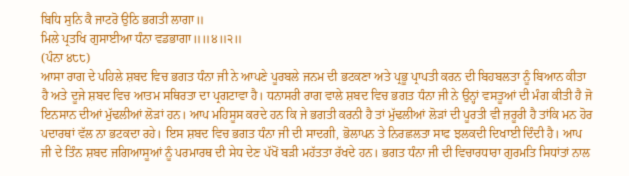ਬਿਧਿ ਸੁਨਿ ਕੈ ਜਾਟਰੋ ਉਠਿ ਭਗਤੀ ਲਾਗਾ॥
ਮਿਲੇ ਪ੍ਰਤਖਿ ਗੁਸਾਈਆ ਧੰਨਾ ਵਡਭਾਗਾ॥॥੪॥੨॥
(ਪੰਨਾ ੪੮੮)
ਆਸਾ ਰਾਗ ਦੇ ਪਹਿਲੇ ਸ਼ਬਦ ਵਿਚ ਭਗਤ ਧੰਨਾ ਜੀ ਨੇ ਆਪਣੇ ਪੂਰਬਲੇ ਜਨਮ ਦੀ ਭਟਕਣਾ ਅਤੇ ਪ੍ਰਭੂ ਪ੍ਰਾਪਤੀ ਕਰਨ ਦੀ ਬਿਹਬਲਤਾ ਨੂੰ ਬਿਆਨ ਕੀਤਾ ਹੈ ਅਤੇ ਦੂਜੇ ਸ਼ਬਦ ਵਿਚ ਆਤਮ ਸਥਿਰਤਾ ਦਾ ਪ੍ਰਗਟਾਵਾ ਹੈ। ਧਨਾਸਰੀ ਰਾਗ ਵਾਲੇ ਸ਼ਬਦ ਵਿਚ ਭਗਤ ਧੰਨਾ ਜੀ ਨੇ ਉਨ੍ਹਾਂ ਵਸਤੂਆਂ ਦੀ ਮੰਗ ਕੀਤੀ ਹੈ ਜੋ ਇਨਸਾਨ ਦੀਆਂ ਮੁੱਢਲੀਆਂ ਲੋੜਾਂ ਹਨ। ਆਪ ਮਹਿਸੂਸ ਕਰਦੇ ਹਨ ਕਿ ਜੇ ਭਗਤੀ ਕਰਨੀ ਹੈ ਤਾਂ ਮੁੱਢਲੀਆਂ ਲੋੜਾਂ ਦੀ ਪੂਰਤੀ ਵੀ ਜ਼ਰੂਰੀ ਹੈ ਤਾਂਕਿ ਮਨ ਹੋਰ ਪਦਾਰਥਾਂ ਵੱਲ ਨਾ ਭਟਕਦਾ ਰਹੇ। ਇਸ ਸ਼ਬਦ ਵਿਚ ਭਗਤ ਧੰਨਾ ਜੀ ਦੀ ਸਾਦਗੀ, ਭੋਲਾਪਨ ਤੇ ਨਿਰਛਲਤਾ ਸਾਫ ਝਲਕਦੀ ਦਿਖਾਈ ਦਿੰਦੀ ਹੈ। ਆਪ ਜੀ ਦੇ ਤਿੰਨ ਸ਼ਬਦ ਜਗਿਆਸੂਆਂ ਨੂੰ ਪਰਮਾਰਥ ਦੀ ਸੇਧ ਦੇਣ ਪੱਖੋਂ ਬੜੀ ਮਹੱਤਤਾ ਰੱਖਦੇ ਹਨ। ਭਗਤ ਧੰਨਾ ਜੀ ਦੀ ਵਿਚਾਰਧਾਰਾ ਗੁਰਮਤਿ ਸਿਧਾਂਤਾਂ ਨਾਲ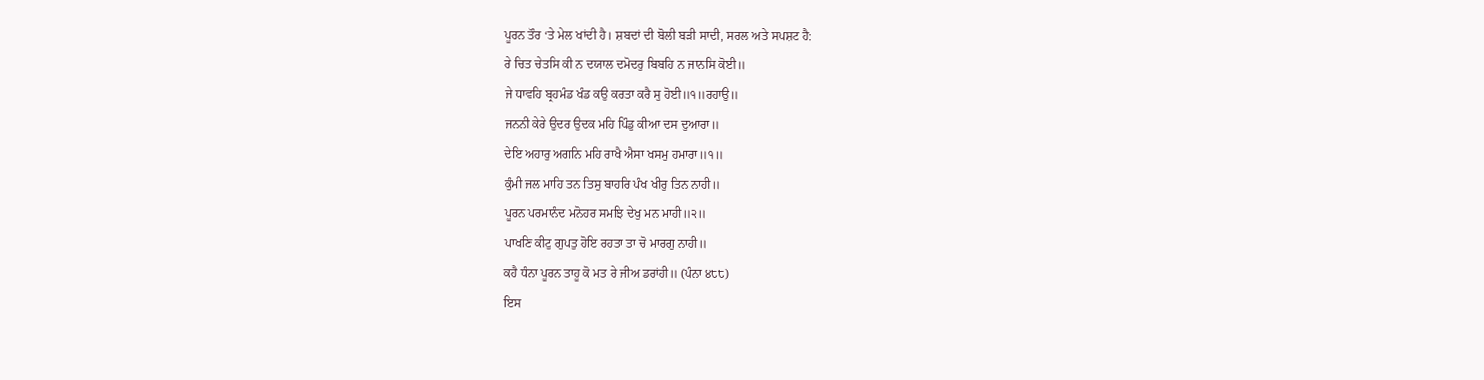ਪੂਰਨ ਤੌਰ ‘ਤੇ ਮੇਲ ਖਾਂਦੀ ਹੈ। ਸ਼ਬਦਾਂ ਦੀ ਬੋਲੀ ਬੜੀ ਸਾਦੀ, ਸਰਲ ਅਤੇ ਸਪਸ਼ਟ ਹੈ:
ਰੇ ਚਿਤ ਚੇਤਸਿ ਕੀ ਨ ਦਯਾਲ ਦਮੋਦਰੁ ਬਿਬਹਿ ਨ ਜਾਨਸਿ ਕੋਈ॥
ਜੇ ਧਾਵਹਿ ਬ੍ਰਹਮੰਡ ਖੰਡ ਕਉ ਕਰਤਾ ਕਰੈ ਸੁ ਹੋਈ॥੧॥ਰਹਾਉ॥
ਜਨਨੀ ਕੇਰੇ ਉਦਰ ਉਦਕ ਮਹਿ ਪਿੰਡੁ ਕੀਆ ਦਸ ਦੁਆਰਾ॥
ਦੇਇ ਅਹਾਰੁ ਅਗਨਿ ਮਹਿ ਰਾਖੈ ਐਸਾ ਖਸਮੁ ਹਮਾਰਾ॥੧॥
ਕੁੰਮੀ ਜਲ ਮਾਹਿ ਤਨ ਤਿਸੁ ਬਾਹਰਿ ਪੰਖ ਖੀਰੁ ਤਿਨ ਨਾਹੀ॥
ਪੂਰਨ ਪਰਮਾਨੰਦ ਮਨੋਹਰ ਸਮਝਿ ਦੇਖੁ ਮਨ ਮਾਹੀ॥੨॥
ਪਾਖਣਿ ਕੀਟੁ ਗੁਪਤੁ ਹੋਇ ਰਹਤਾ ਤਾ ਚੋ ਮਾਰਗੁ ਨਾਹੀ॥
ਕਹੈ ਧੰਨਾ ਪੂਰਨ ਤਾਹੂ ਕੋ ਮਤ ਰੇ ਜੀਅ ਡਰਾਂਹੀ॥ (ਪੰਨਾ ੪੮੮)
ਇਸ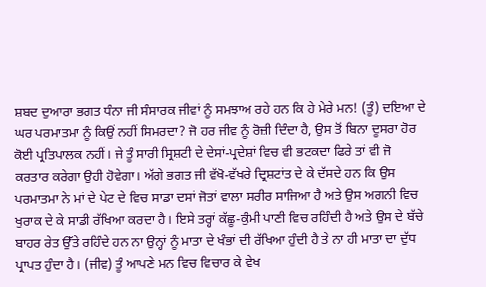ਸ਼ਬਦ ਦੁਆਰਾ ਭਗਤ ਧੰਨਾ ਜੀ ਸੰਸਾਰਕ ਜੀਵਾਂ ਨੂੰ ਸਮਝਾਅ ਰਹੇ ਹਨ ਕਿ ਹੇ ਮੇਰੇ ਮਨ! (ਤੂੰ) ਦਇਆ ਦੇ ਘਰ ਪਰਮਾਤਮਾ ਨੂੰ ਕਿਉਂ ਨਹੀਂ ਸਿਮਰਦਾ? ਜੋ ਹਰ ਜੀਵ ਨੂੰ ਰੋਜ਼ੀ ਦਿੰਦਾ ਹੈ, ਉਸ ਤੋਂ ਬਿਨਾ ਦੂਸਰਾ ਹੋਰ ਕੋਈ ਪ੍ਰਤਿਪਾਲਕ ਨਹੀਂ। ਜੇ ਤੂੰ ਸਾਰੀ ਸ੍ਰਿਸ਼ਟੀ ਦੇ ਦੇਸਾਂ-ਪ੍ਰਦੇਸ਼ਾਂ ਵਿਚ ਵੀ ਭਟਕਦਾ ਫਿਰੇ ਤਾਂ ਵੀ ਜੋ ਕਰਤਾਰ ਕਰੇਗਾ ਉਹੀ ਹੋਵੇਗਾ। ਅੱਗੇ ਭਗਤ ਜੀ ਵੱਖੋ-ਵੱਖਰੇ ਦ੍ਰਿਸ਼ਟਾਂਤ ਦੇ ਕੇ ਦੱਸਦੇ ਹਨ ਕਿ ਉਸ ਪਰਮਾਤਮਾ ਨੇ ਮਾਂ ਦੇ ਪੇਟ ਦੇ ਵਿਚ ਸਾਡਾ ਦਸਾਂ ਜੋਤਾਂ ਵਾਲਾ ਸਰੀਰ ਸਾਜਿਆ ਹੈ ਅਤੇ ਉਸ ਅਗਨੀ ਵਿਚ ਖੁਰਾਕ ਦੇ ਕੇ ਸਾਡੀ ਰੱਖਿਆ ਕਰਦਾ ਹੈ। ਇਸੇ ਤਰ੍ਹਾਂ ਕੱਛੂ-ਕੁੰਮੀ ਪਾਣੀ ਵਿਚ ਰਹਿੰਦੀ ਹੈ ਅਤੇ ਉਸ ਦੇ ਬੱਚੇ ਬਾਹਰ ਰੇਤ ਉੱਤੇ ਰਹਿੰਦੇ ਹਨ ਨਾ ਉਨ੍ਹਾਂ ਨੂੰ ਮਾਤਾ ਦੇ ਖੰਭਾਂ ਦੀ ਰੱਖਿਆ ਹੁੰਦੀ ਹੈ ਤੇ ਨਾ ਹੀ ਮਾਤਾ ਦਾ ਦੁੱਧ ਪ੍ਰਾਪਤ ਹੁੰਦਾ ਹੈ। (ਜੀਵ) ਤੂੰ ਆਪਣੇ ਮਨ ਵਿਚ ਵਿਚਾਰ ਕੇ ਵੇਖ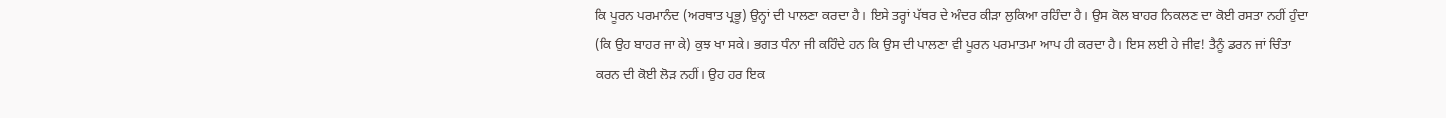ਕਿ ਪੂਰਨ ਪਰਮਾਨੰਦ (ਅਰਥਾਤ ਪ੍ਰਭੂ) ਉਨ੍ਹਾਂ ਦੀ ਪਾਲਣਾ ਕਰਦਾ ਹੈ। ਇਸੇ ਤਰ੍ਹਾਂ ਪੱਥਰ ਦੇ ਅੰਦਰ ਕੀੜਾ ਲੁਕਿਆ ਰਹਿੰਦਾ ਹੈ। ਉਸ ਕੋਲ ਬਾਹਰ ਨਿਕਲਣ ਦਾ ਕੋਈ ਰਸਤਾ ਨਹੀਂ ਹੁੰਦਾ (ਕਿ ਉਹ ਬਾਹਰ ਜਾ ਕੇ) ਕੁਝ ਖਾ ਸਕੇ। ਭਗਤ ਧੰਨਾ ਜੀ ਕਹਿੰਦੇ ਹਨ ਕਿ ਉਸ ਦੀ ਪਾਲਣਾ ਵੀ ਪੂਰਨ ਪਰਮਾਤਮਾ ਆਪ ਹੀ ਕਰਦਾ ਹੈ। ਇਸ ਲਈ ਹੇ ਜੀਵ! ਤੈਨੂੰ ਡਰਨ ਜਾਂ ਚਿੰਤਾ ਕਰਨ ਦੀ ਕੋਈ ਲੋੜ ਨਹੀਂ। ਉਹ ਹਰ ਇਕ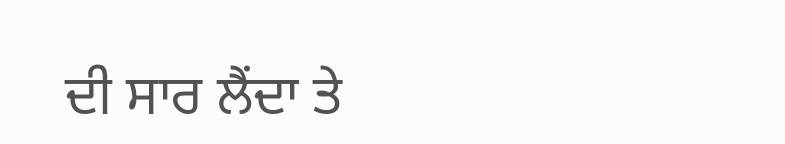ਦੀ ਸਾਰ ਲੈਂਦਾ ਤੇ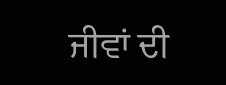ਜੀਵਾਂ ਦੀ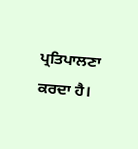ਪ੍ਰਤਿਪਾਲਣਾ ਕਰਦਾ ਹੈ।